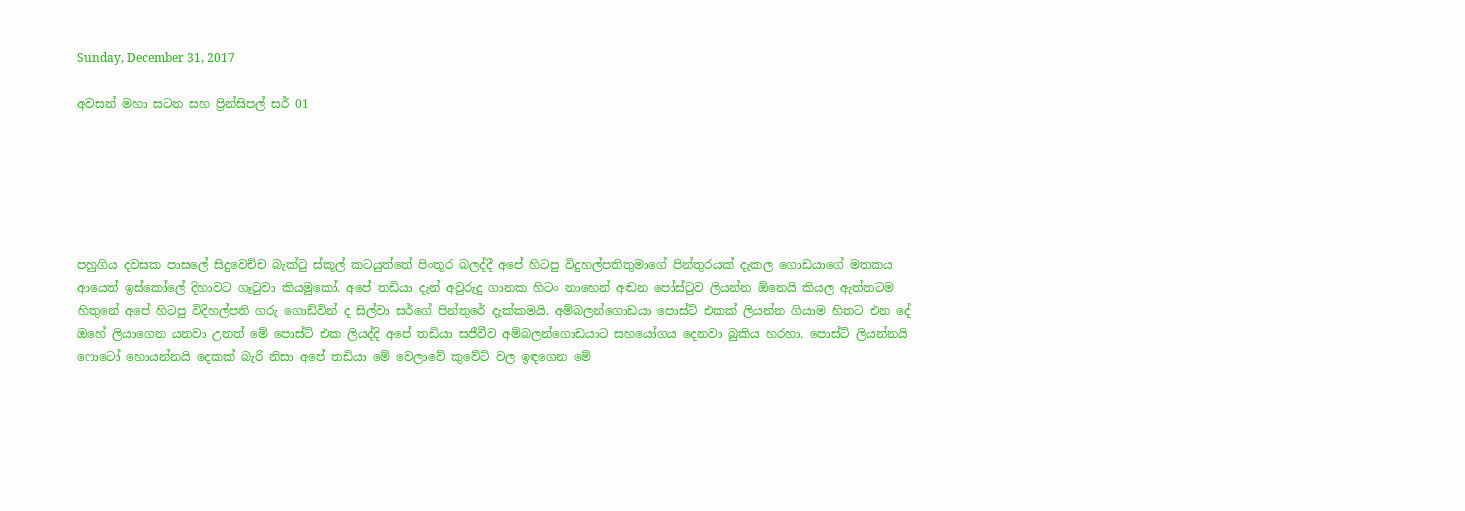Sunday, December 31, 2017

අවසන් මහා සටන සහ ප්‍රින්සිපල් සර් 01






පහුගිය දවසක පාසලේ සිදුවෙච්ච බැක්ටු ස්කූල් කටයුත්තේ පිංතූර බලද්දී අපේ හිටපු විදුහල්පතිතුමාගේ පින්තුරයක් දැකල ගොඩයාගේ මතකය ආයෙත් ඉස්කෝලේ දිහාවට ගෑටුවා කියමුකෝ. අපේ තඩියා දැන් අවුරුදු ගානක හිටං නාහෙන් අඬන පෝස්ටුව ලියන්න ඕනෙයි කියල ඇත්තටම හිතුනේ අපේ හිටපු විදිහල්පති ගරු ගොඩ්වින් ද සිල්වා සර්ගේ පින්තුරේ දැක්කමයි. අම්බලන්ගොඩයා පොස්ට් එකක් ලියන්න ගියාම හිතට එන දේ ඔහේ ලියාගෙන යනවා උනත් මේ පොස්ට් එක ලියද්දි අපේ තඩියා සජීවීව අම්බලන්ගොඩයාට සහයෝගය දෙනවා බුකිය හරහා. පොස්ට් ලියන්නයි ෆොටෝ හොයන්නයි දෙකක් බැරි නිසා අපේ තඩියා මේ වෙලාවේ කුවේට් වල ඉඳගෙන මේ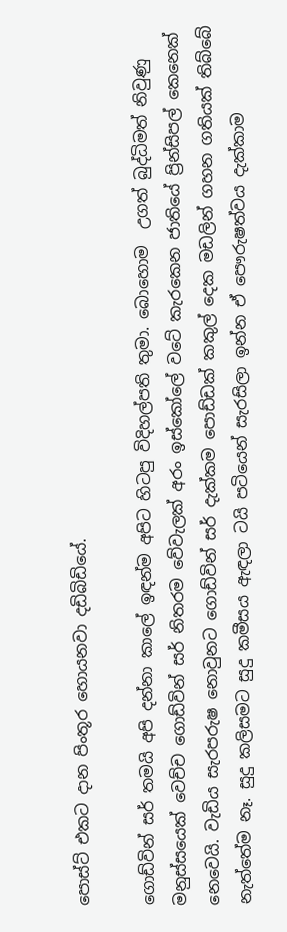පොස්ට් එකට දාන පිංතූර හොයනවා දඩිබිඩියේ.

ගොඩ්වින් සර් තමයි අපි දන්නා කාලේ ඉඳන්ම අපිට හිටපු විදිහල්පති තුමා. බොහොම  උගත් බුද්ධිමත් නිවුණු මනුස්සයෙක් වෙච්ච ගොඩ්වින් සර් නිතරම වේවැලක් අරං ඉස්කෝලේ වටේ කැරකෙන ජාතියේ ප්‍රින්සිපල් කෙනෙක් නෙවෙයි. වැඩිය සැරපරුෂ නොවුනට ගොඩ්වින් සර් දැක්කම පොඩ්ඩක් කකුල් දෙක මඩලින් ගහන ගතියක් තිබ්බේ නැත්තේම නෑ. සුදු කලිසමට සුදු කමීසය ඇඳලා ටයි පටියෙන් සැරසිලා ඉන්න ඒ පෞරුෂත්වය දැක්කාම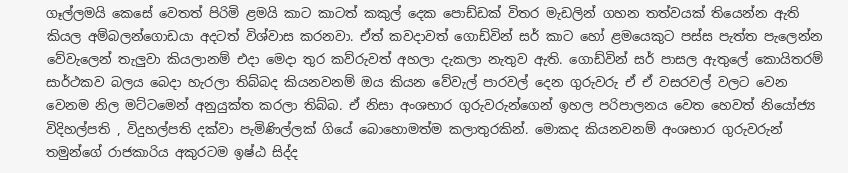ගෑල්ලමයි කෙසේ වෙතත් පිරිමි ළමයි කාට කාටත් කකුල් දෙක පොඩ්ඩක් විතර මැඩලින් ගහන තත්වයක් තියෙන්න ඇති කියල අම්බලන්ගොඩයා අදටත් විශ්වාස කරනවා. ඒත් කවදාවත් ගොඩ්වින් සර් කාට හෝ ළමයෙකුට පස්ස පැත්ත පැලෙන්න වේවැලෙන් තැලුවා කියලානම් එදා මෙදා තුර කව්රුවත් අහලා දැකලා නැතුව ඇති. ගොඩ්වින් සර් පාසල ඇතුලේ කොයිතරම් සාර්ථකව බලය බෙදා හැරලා තිබ්බද කියනවනම් ඔය කියන වේවැල් පාරවල් දෙන ගුරුවරු ඒ ඒ වසරවල් වලට වෙන වෙනම නිල මට්ටමෙන් අනුයුක්ත කරලා තිබ්බ. ඒ නිසා අංශභාර ගුරුවරුන්ගෙන් ඉහල පරිපාලනය වෙත හෙවත් නියෝජ්‍ය විදිහල්පති , විදුහල්පති දක්වා පැමිණිල්ලක් ගියේ බොහොමත්ම කලාතුරකින්. මොකද කියනවනම් අංශභාර ගුරුවරුන් තමුන්ගේ රාජකාරිය අකුරටම ඉෂ්ඨ සිද්ද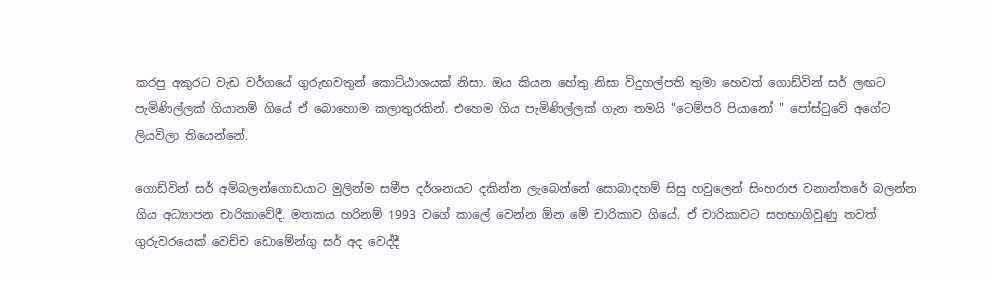කරපු අකුරට වැඩ වර්ගයේ ගුරුභවතුන් කොට්ඨාශයක් නිසා. ඔය කියන හේතු නිසා විදුහල්පති තුමා හෙවත් ගොඩ්වින් සර් ලඟට පැමිණිල්ලක් ගියානම් ගියේ ඒ බොහොම කලාතුරකින්. එහෙම ගිය පැමිණිල්ලක් ගැන තමයි "ටෙම්පරි පියානෝ " පෝස්ටුවේ අගේට ලියවිලා තියෙන්නේ.

ගොඩ්වින් සර් අම්බලන්ගොඩයාට මුලින්ම සමීප දර්ශනයට දකින්න ලැබෙන්නේ සොබාදහම් සිසු හවුලෙන් සිංහරාජ වනාන්තරේ බලන්න ගිය අධ්‍යාපන චාරිකාවේදී. මතකය හරිනම් 1993 වගේ කාලේ වෙන්න ඕන මේ චාරිකාව ගියේ. ඒ චාරිකාවට සහභාගිවුණු තවත් ගුරුවරයෙක් වෙච්ච ඩොමේන්ගු සර් අද වෙද්දී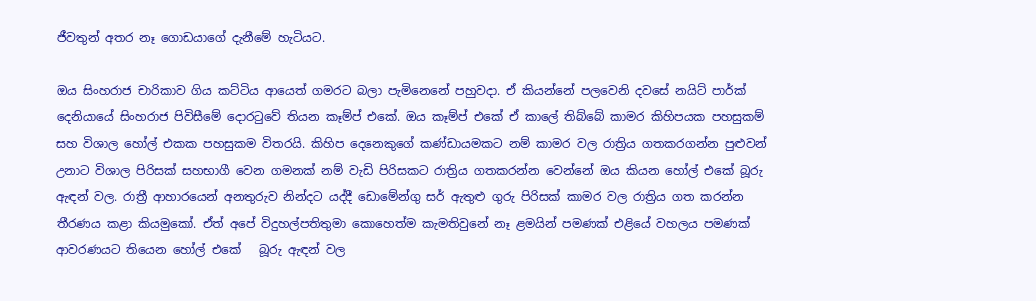ජීවතුන් අතර නෑ ගොඩයාගේ දැනීමේ හැටියට.

ඔය සිංහරාජ චාරිකාව ගිය කට්ටිය ආයෙත් ගමරට බලා පැමිනෙනේ පහුවදා. ඒ කියන්නේ පලවෙනි දවසේ නයිට් පාර්ක් දෙනියායේ සිංහරාජ පිවිසීමේ දොරටුවේ තියන කෑම්ප් එකේ. ඔය කෑම්ප් එකේ ඒ කාලේ තිබ්බේ කාමර කිහිපයක පහසුකම් සහ විශාල හෝල් එකක පහසුකම විතරයි. කිහිප දෙනෙකුගේ කණ්ඩායමකට නම් කාමර වල රාත්‍රිය ගතකරගන්න පුළුවන් උනාට විශාල පිරිසක් සහභාගී වෙන ගමනක් නම් වැඩි පිරිසකට රාත්‍රිය ගතකරන්න වෙන්නේ ඔය කියන හෝල් එකේ බූරු ඇඳන් වල. රාත්‍රී ආහාරයෙන් අනතුරුව නින්දට යද්දී ඩොමේන්ගු සර් ඇතුළු ගුරු පිරිසක් කාමර වල රාත්‍රිය ගත කරන්න තීරණය කළා කියමුකෝ. ඒත් අපේ විදුහල්පතිතුමා කොහෙත්ම කැමතිවුනේ නෑ ළමයින් පමණක් එළියේ වහලය පමණක් ආවරණයට තියෙන හෝල් එකේ   බූරු ඇඳන් වල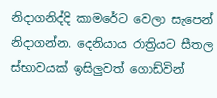නිදාගනිද්දි කාමරේට වෙලා සැපෙන් නිදාගන්න. දෙනියාය රාත්‍රියට සීතල ස්භාවයක් ඉසිලුවත් ගොඩ්වින්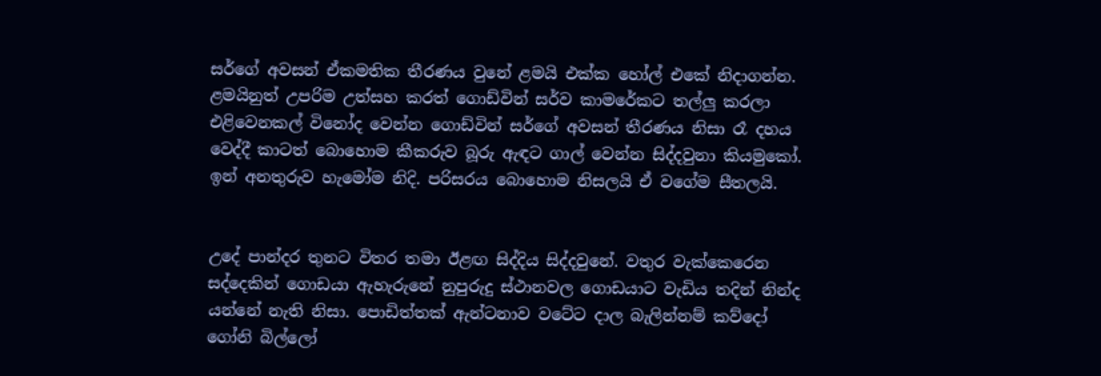සර්ගේ අවසන් ඒකමතික තීරණය වුනේ ළමයි එක්ක හෝල් එකේ නිදාගන්න. ළමයිනුත් උපරිම උත්සහ කරත් ගොඩ්වින් සර්ව කාමරේකට තල්ලු කරලා එළිවෙනකල් විනෝද වෙන්න ගොඩ්වින් සර්ගේ අවසන් තීරණය නිසා රෑ දහය වෙද්දී කාටත් බොහොම කීකරුව බූරු ඇඳට ගාල් වෙන්න සිද්දවුනා කියමුකෝ. ඉන් අනතුරුව හැමෝම නිදි. පරිසරය බොහොම නිසලයි ඒ වගේම සීතලයි.


උදේ පාන්දර තුනට විතර තමා ඊළඟ සිද්දිය සිද්දවුනේ. වතුර වැක්කෙරෙන සද්දෙකින් ගොඩයා ඇහැරුනේ නුපුරුදු ස්ථානවල ගොඩයාට වැඩිය තදින් නින්ද යන්නේ නැති නිසා. පොඩිත්තක් ඇන්ටනාව වටේට දාල බැලින්නම් කව්දෝ ගෝනි බිල්ලෝ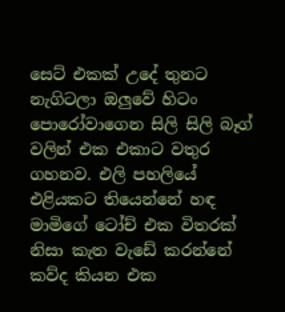සෙට් එකක් උදේ තුනට නැගිටලා ඔලුවේ හිටං පොරෝවාගෙන සිලි සිලි බෑග් වලින් එක එකාට වතුර ගහනව. එලි පහලියේ එළියකට තියෙන්නේ හඳ මාමිගේ ටෝච් එක විතරක් නිසා කැත වැඩේ කරන්නේ කව්ද කියන එක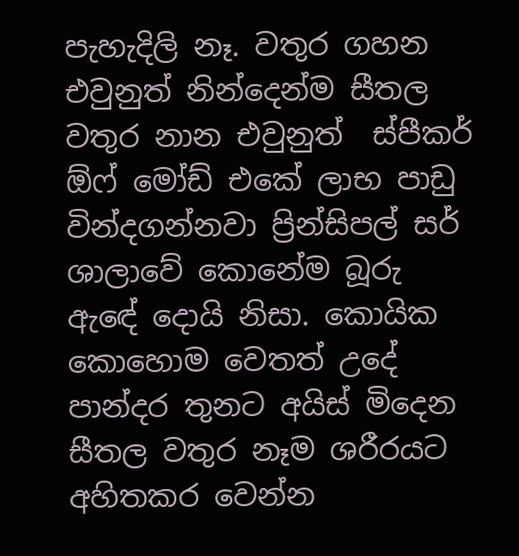පැහැදිලි නෑ. වතුර ගහන එවුනුත් නින්දෙන්ම සීතල වතුර නාන එවුනුත්  ස්පීකර් ඕෆ් මෝඩ් එකේ ලාභ පාඩු වින්දගන්නවා ප්‍රින්සිපල් සර් ශාලාවේ කොනේම බූරු ඇඳේ දොයි නිසා. කොයික කොහොම වෙතත් උදේ පාන්දර තුනට අයිස් මිදෙන සීතල වතුර නෑම ශරීරයට අහිතකර වෙන්න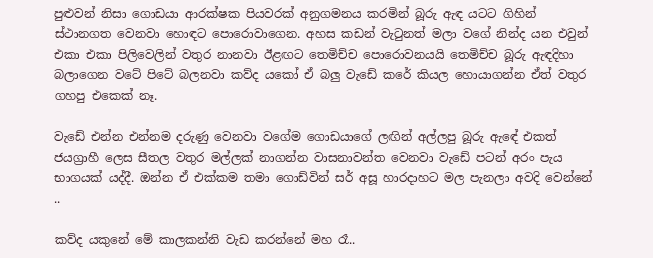පුළුවන් නිසා ගොඩයා ආරක්ෂක පියවරක් අනුගමනය කරමින් බූරු ඇඳ යටට ගිහින් ස්ථානගත වෙනවා හොඳට පොරොවාගෙන. අහස කඩන් වැටුනත් මලා වගේ නින්ද යන එවුන් එකා එකා පිලිවෙලින් වතුර නානවා ඊළඟට තෙමිච්ච පොරොවනයයි තෙමිච්ච බූරු ඇඳදිහා බලාගෙන වටේ පිටේ බලනවා කව්ද යකෝ ඒ බලු වැඩේ කරේ කියල හොයාගන්න ඒත් වතුර ගහපු එකෙක් නෑ.

වැඩේ එන්න එන්නම දරුණු වෙනවා වගේම ගොඩයාගේ ලඟින් අල්ලපු බූරු ඇඳේ එකත් ජයග්‍රාහී ලෙස සීතල වතුර මල්ලක් නාගන්න වාසනාවන්ත වෙනවා වැඩේ පටන් අරං පැය භාගයක් යද්දී. ඔන්න ඒ එක්කම තමා ගොඩ්වින් සර් අසූ හාරදාහට මල පැනලා අවදි වෙන්නේ  ..

කව්ද යකුනේ මේ කාලකන්නි වැඩ කරන්නේ මහ රෑ..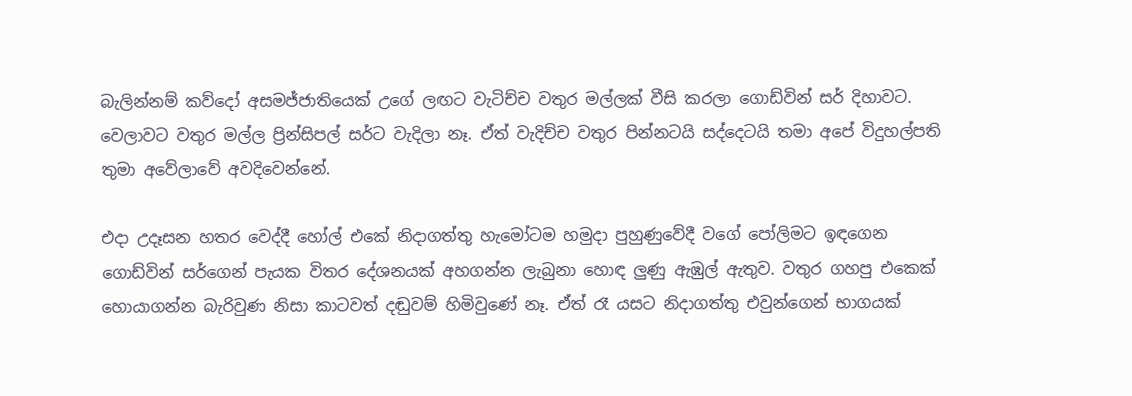බැලින්නම් කව්දෝ අසමජ්ජාතියෙක් උගේ ලඟට වැටිච්ච වතුර මල්ලක් වීසි කරලා ගොඩ්වින් සර් දිහාවට. වෙලාවට වතුර මල්ල ප්‍රින්සිපල් සර්ට වැදිලා නෑ. ඒත් වැදිච්ච වතුර පින්නටයි සද්දෙටයි තමා අපේ විදුහල්පති තුමා අවේලාවේ අවදිවෙන්නේ.

එදා උදෑසන හතර වෙද්දී හෝල් එකේ නිදාගත්තු හැමෝටම හමුදා පුහුණුවේදී වගේ පෝලිමට ඉඳගෙන ගොඩ්වින් සර්ගෙන් පැයක විතර දේශනයක් අහගන්න ලැබුනා හොඳ ලුණු ඇඹුල් ඇතුව. වතුර ගහපු එකෙක් හොයාගන්න බැරිවුණ නිසා කාටවත් දඬුවම් හිමිවුණේ නෑ. ඒත් රෑ යසට නිදාගත්තු එවුන්ගෙන් භාගයක්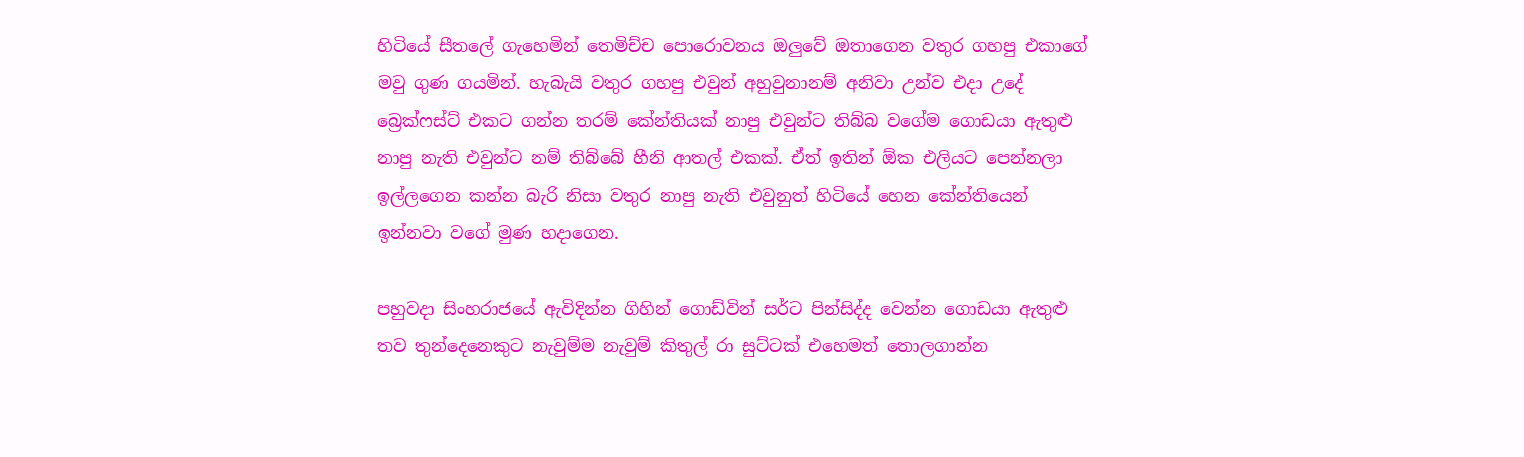හිටියේ සීතලේ ගැහෙමින් තෙමිච්ච පොරොවනය ඔලුවේ ඔතාගෙන වතුර ගහපු එකාගේ මවු ගුණ ගයමින්. හැබැයි වතුර ගහපු එවුන් අහුවුනානම් අනිවා උන්ව එදා උදේ බ්‍රෙක්ෆස්ට් එකට ගන්න තරම් කේන්තියක් නාපු එවුන්ට තිබ්බ වගේම ගොඩයා ඇතුළු නාපු නැති එවුන්ට නම් තිබ්බේ හීනි ආතල් එකක්. ඒත් ඉතින් ඕක එලියට පෙන්නලා ඉල්ලගෙන කන්න බැරි නිසා වතුර නාපු නැති එවුනුත් හිටියේ හෙන කේන්තියෙන් ඉන්නවා වගේ මුණ හදාගෙන.

පහුවදා සිංහරාජයේ ඇවිදින්න ගිහින් ගොඩ්වින් සර්ට පින්සිද්ද වෙන්න ගොඩයා ඇතුළු තව තුන්දෙනෙකුට නැවුම්ම නැවුම් කිතුල් රා සුට්ටක් එහෙමත් තොලගාන්න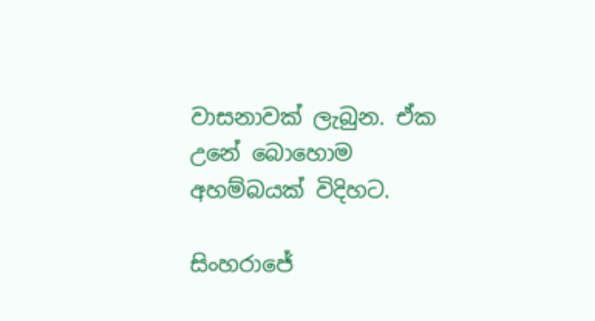වාසනාවක් ලැබුන. ඒක උනේ බොහොම අහම්බයක් විදිහට.

සිංහරාජේ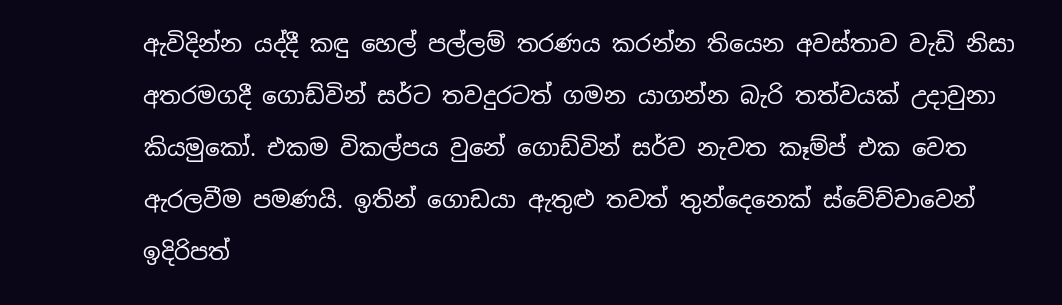ඇවිදින්න යද්දී කඳු හෙල් පල්ලම් තරණය කරන්න තියෙන අවස්තාව වැඩි නිසා අතරමගදී ගොඩ්වින් සර්ට තවදුරටත් ගමන යාගන්න බැරි තත්වයක් උදාවුනා කියමුකෝ. එකම විකල්පය වුනේ ගොඩ්වින් සර්ව නැවත කෑම්ප් එක වෙත ඇරලවීම පමණයි. ඉතින් ගොඩයා ඇතුළු තවත් තුන්දෙනෙක් ස්වේච්චාවෙන් ඉදිරිපත්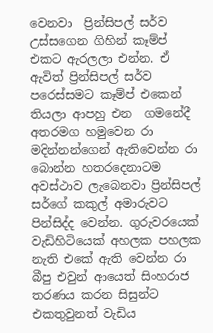වෙනවා  ප්‍රින්සිපල් සර්ව උස්සගෙන ගිහින් කෑම්ප් එකට ඇරලලා එන්න. ඒ ඇවිත් ප්‍රින්සිපල් සර්ව පරෙස්සමට කෑම්ප් එකෙන් තියලා ආපහු එන  ගමනේදී අතරමග හමුවෙන රා මදින්නන්ගෙන් ඇතිවෙන්න රා බොන්න හතරදෙනාටම අවස්ථාව ලැබෙනවා ප්‍රින්සිපල් සර්ගේ කකුල් අමාරුවට පින්සිද්ද වෙන්න. ගුරුවරයෙක් වැඩිහිටියෙක් අහලක පහලක නැති එකේ ඇති වෙන්න රා බීපු එවුන් ආයෙත් සිංහරාජ තරණය කරන සිසුන්ට එකතුවුනත් වැඩිය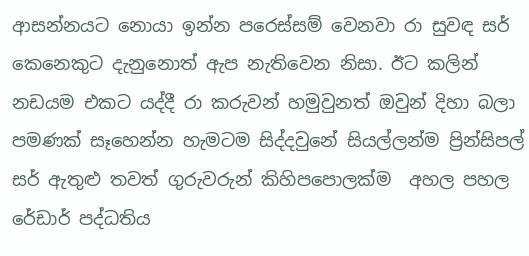ආසන්නයට නොයා ඉන්න පරෙස්සම් වෙනවා රා සුවඳ සර් කෙනෙකුට දැනුනොත් ඇප නැතිවෙන නිසා. ඊට කලින් නඩයම එකට යද්දී රා කරුවන් හමුවුනත් ඔවුන් දිහා බලා පමණක් සෑහෙන්න හැමටම සිද්දවුනේ සියල්ලන්ම ප්‍රින්සිපල් සර් ඇතුළු තවත් ගුරුවරුන් කිහිපපොලක්ම  අහල පහල රේඩාර් පද්ධතිය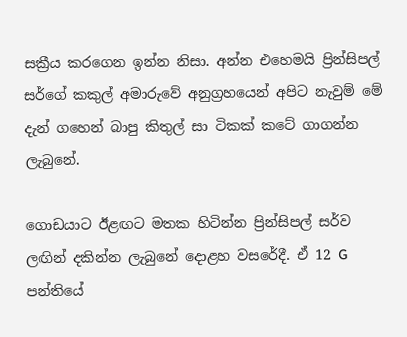සක්‍රීය කරගෙන ඉන්න නිසා. අන්න එහෙමයි ප්‍රින්සිපල් සර්ගේ කකුල් අමාරුවේ අනුග්‍රහයෙන් අපිට නැවුම් මේ දැන් ගහෙන් බාපු කිතුල් සා ටිකක් කටේ ගාගන්න ලැබුනේ.

ගොඩයාට ඊළඟට මතක හිටින්න ප්‍රින්සිපල් සර්ව ලඟින් දකින්න ලැබුනේ දොළහ වසරේදී. ඒ 12 G පන්තියේ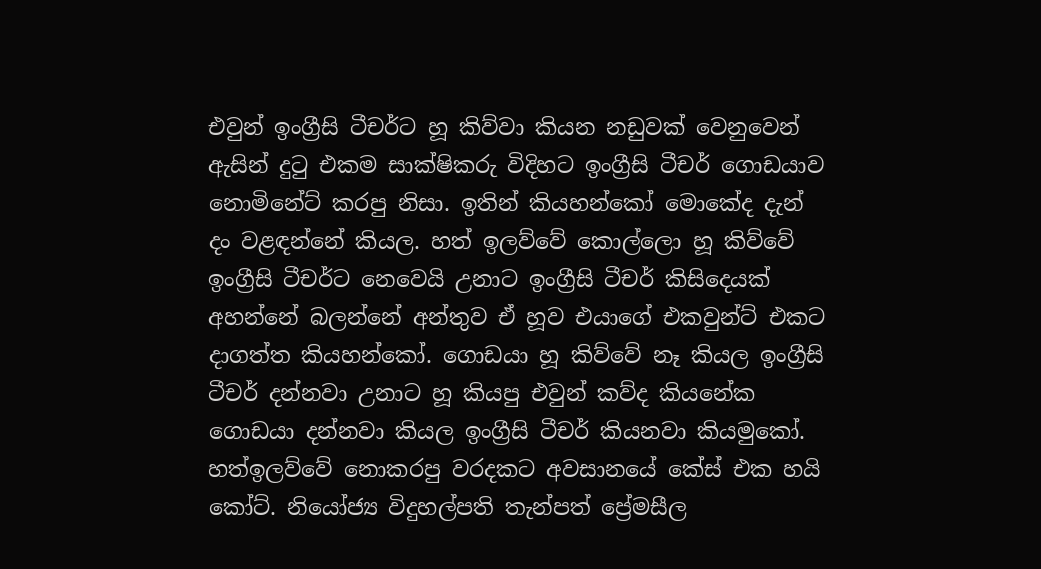එවුන් ඉංග්‍රීසි ටීචර්ට හූ කිව්වා කියන නඩුවක් වෙනුවෙන් ඇසින් දුටු එකම සාක්ෂිකරු විදිහට ඉංග්‍රීසි ටීචර් ගොඩයාව නොමිනේට් කරපු නිසා. ඉතින් කියහන්කෝ මොකේද දැන්   දං වළඳන්නේ කියල. හත් ඉලව්වේ කොල්ලො හූ කිව්වේ ඉංග්‍රීසි ටීචර්ට නෙවෙයි උනාට ඉංග්‍රීසි ටීචර් කිසිදෙයක් අහන්නේ බලන්නේ අන්තුව ඒ හූව එයාගේ එකවුන්ට් එකට දාගත්ත කියහන්කෝ. ගොඩයා හූ කිව්වේ නෑ කියල ඉංග්‍රීසි ටීචර් දන්නවා උනාට හූ කියපු එවුන් කව්ද කියනේක ගොඩයා දන්නවා කියල ඉංග්‍රීසි ටීචර් කියනවා කියමුකෝ. හත්ඉලව්වේ නොකරපු වරදකට අවසානයේ කේස් එක හයි කෝට්. නියෝජ්‍ය විදුහල්පති තැන්පත් ප්‍රේමසීල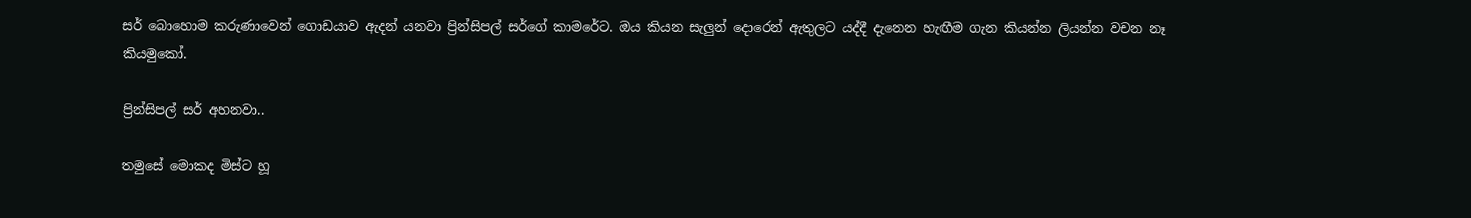සර් බොහොම කරුණාවෙන් ගොඩයාව ඇදන් යනවා ප්‍රින්සිපල් සර්ගේ කාමරේට. ඔය කියන සැලුන් දොරෙන් ඇතුලට යද්දී දැනෙන හැඟීම ගැන කියන්න ලියන්න වචන නෑ කියමුකෝ.

ප්‍රින්සිපල් සර් අහනවා..

තමුසේ මොකද මිස්ට හූ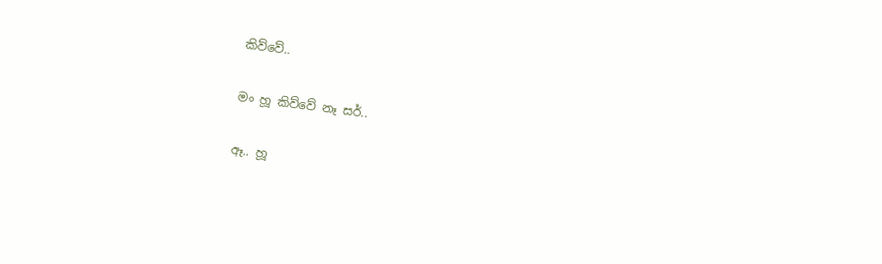කිව්වේ..

මං හූ කිව්වේ නෑ සර්..

ඈ.. හූ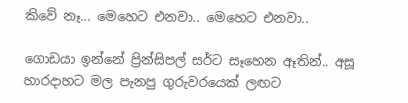කිවේ නෑ... මෙහෙට එනවා.. මෙහෙට එනවා..

ගොඩයා ඉන්නේ ප්‍රින්සිපල් සර්ට සෑහෙන ඈතින්.. අසූ හාරදාහට මල පැනපු ගුරුවරයෙක් ලඟට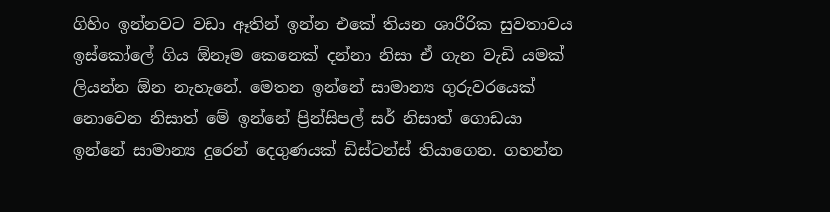ගිහිං ඉන්නවට වඩා ඈතින් ඉන්න එකේ තියන ශාරීරික සුවතාවය ඉස්කෝලේ ගිය ඕනෑම කෙනෙක් දන්නා නිසා ඒ ගැන වැඩි යමක් ලියන්න ඕන නැහැනේ. මෙතන ඉන්නේ සාමාන්‍ය ගුරුවරයෙක් නොවෙන නිසාත් මේ ඉන්නේ ප්‍රින්සිපල් සර් නිසාත් ගොඩයා ඉන්නේ සාමාන්‍ය දුරෙන් දෙගුණයක් ඩිස්ටන්ස් තියාගෙන. ගහන්න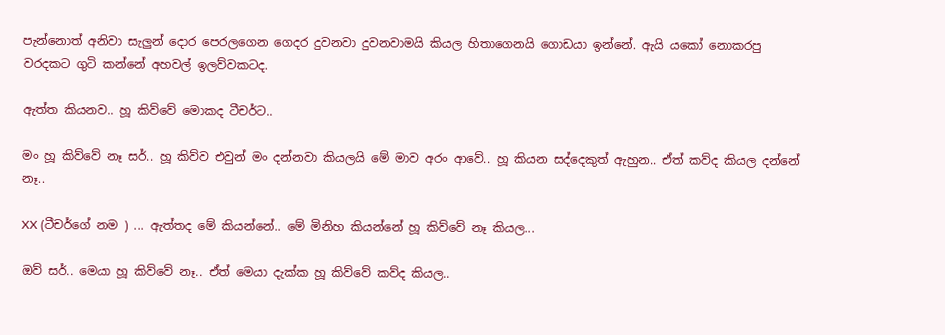පැන්නොත් අනිවා සැලුන් දොර පෙරලගෙන ගෙදර දුවනවා දුවනවාමයි කියල හිතාගෙනයි ගොඩයා ඉන්නේ. ඇයි යකෝ නොකරපු වරදකට ගුටි කන්නේ අහවල් ඉලව්වකටද.

ඇත්ත කියනව.. හූ කිව්වේ මොකද ටීචර්ට..

මං හූ කිව්වේ නෑ සර්.. හූ කිව්ව එවුන් මං දන්නවා කියලයි මේ මාව අරං ආවේ.. හූ කියන සද්දෙකුත් ඇහුන.. ඒත් කව්ද කියල දන්නේ නෑ..

XX (ටීචර්ගේ නම ) ... ඇත්තද මේ කියන්නේ.. මේ මිනිහ කියන්නේ හූ කිව්වේ නෑ කියල...

ඔව් සර්.. මෙයා හූ කිව්වේ නෑ.. ඒත් මෙයා දැක්ක හූ කිව්වේ කව්ද කියල..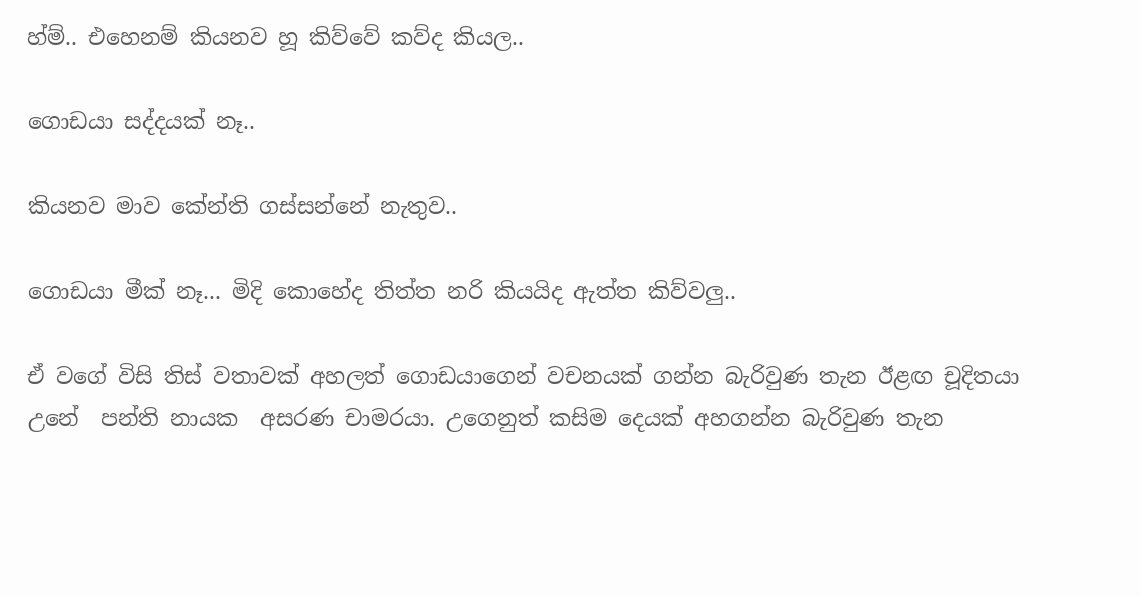හ්ම්.. එහෙනම් කියනව හූ කිව්වේ කව්ද කියල..

ගොඩයා සද්දයක් නෑ..

කියනව මාව කේන්ති ගස්සන්නේ නැතුව..

ගොඩයා මීක් නෑ... මිදි කොහේද තිත්ත නරි කියයිද ඇත්ත කිව්වලු..

ඒ වගේ විසි තිස් වතාවක් අහලත් ගොඩයාගෙන් වචනයක් ගන්න බැරිවුණ තැන ඊළඟ චූදිතයා උනේ  පන්ති නායක  අසරණ චාමරයා. උගෙනුත් කසිම දෙයක් අහගන්න බැරිවුණ තැන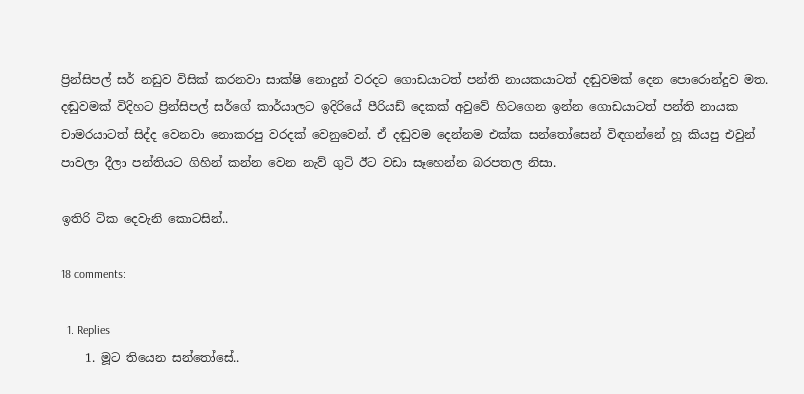ප්‍රින්සිපල් සර් නඩුව විසික් කරනවා සාක්ෂි නොදුන් වරදට ගොඩයාටත් පන්ති නායකයාටත් දඬුවමක් දෙන පොරොන්දුව මත. දඬුවමක් විදිහට ප්‍රින්සිපල් සර්ගේ කාර්යාලට ඉදිරියේ පීරියඩ් දෙකක් අවුවේ හිටගෙන ඉන්න ගොඩයාටත් පන්ති නායක චාමරයාටත් සිද්ද වෙනවා නොකරපු වරදක් වෙනුවෙන්. ඒ දඬුවම දෙන්නම එක්ක සන්තෝසෙන් විඳගන්නේ හූ කියපු එවුන් පාවලා දීලා පන්තියට ගිහින් කන්න වෙන නැව් ගුටි ඊට වඩා සෑහෙන්න බරපතල නිසා.

ඉතිරි ටික දෙවැනි කොටසින්..

18 comments:

  1. Replies
    1. මූට තියෙන සන්තෝසේ..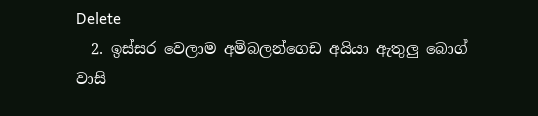Delete
  2. ඉස්සර වෙලාම අමිබලන්ගෙඩ අයියා ඇතුලු බොග් වාසි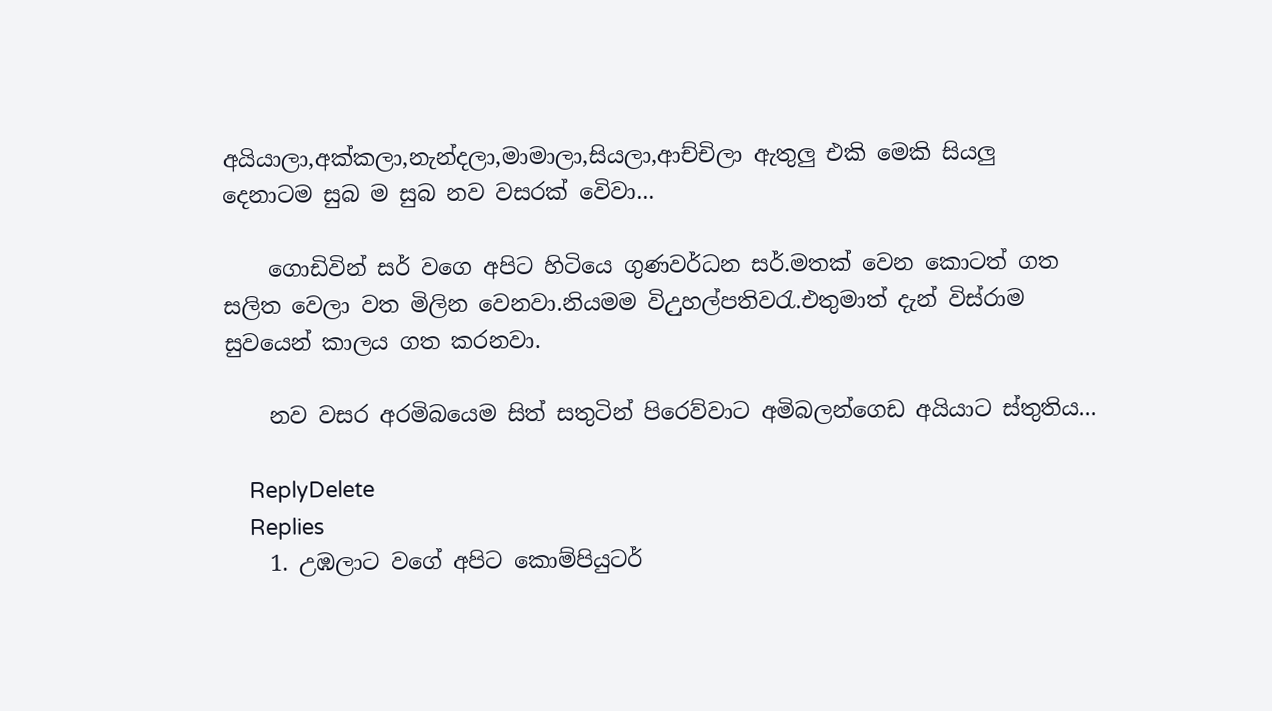අයියාලා,අක්කලා,නැන්දලා,මාමාලා,සියලා,ආච්චිලා ඇතුලු එකි මෙකි සියලු දෙනාටම සුබ ම සුබ නව වසරක් වෙිවා...

    ගොඩිවින් සර් වගෙ අපිට හිටියෙ ගුණවර්ධන සර්.මතක් වෙන කොටත් ගත සලිත වෙලා වත මිලින වෙනවා.නියමම විඋුහල්පතිවරැ.එතුමාත් දැන් විස්රාම සුවයෙන් කාලය ගත කරනවා.

    නව වසර අරමිබයෙම සිත් සතුටින් පිරෙව්වාට අමිබලන්ගෙඩ අයියාට ස්තුතිය...

    ReplyDelete
    Replies
    1. උඹලාට වගේ අපිට කොම්පියුටර්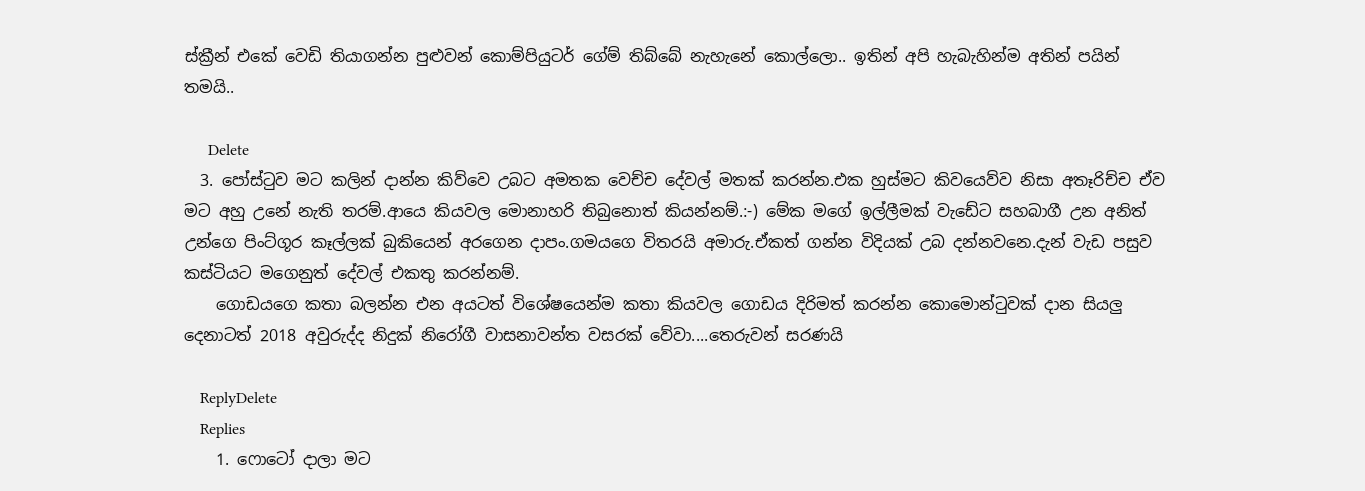ස්ක්‍රීන් එකේ වෙඩි තියාගන්න පුළුවන් කොම්පියුටර් ගේම් තිබ්බේ නැහැනේ කොල්ලො.. ඉතින් අපි හැබැහින්ම අතින් පයින් තමයි..

      Delete
  3. පෝස්ටුව මට කලින් දාන්න කිව්වෙ උබට අමතක වෙච්ච දේවල් මතක් කරන්න.එක හුස්මට කිවයෙව්ව නිසා අතෑරිච්ච ඒව මට අහු උනේ නැති තරම්.ආයෙ කියවල මොනාහරි තිබුනොත් කියන්නම්.:-) මේක මගේ ඉල්ලීමක් වැඩේට සහබාගී උන අනිත් උන්ගෙ පිංට්ගූර කෑල්ලක් බුකියෙන් අරගෙන දාපං.ගමයගෙ විතරයි අමාරු.ඒකත් ගන්න විදියක් උබ දන්නවනෙ.දැන් වැඩ පසුව කස්ටියට මගෙනුත් දේවල් එකතු කරන්නම්.
    ගොඩයගෙ කතා බලන්න එන අයටත් විශේෂයෙන්ම කතා කියවල ගොඩය දිරිමත් කරන්න කොමොන්ටුවක් දාන සියලු දෙනාටත් 2018 අවුරුද්ද නිදුක් නිරෝගී වාසනාවන්ත වසරක් වේවා....තෙරුවන් සරණයි

    ReplyDelete
    Replies
    1. ෆොටෝ දාලා මට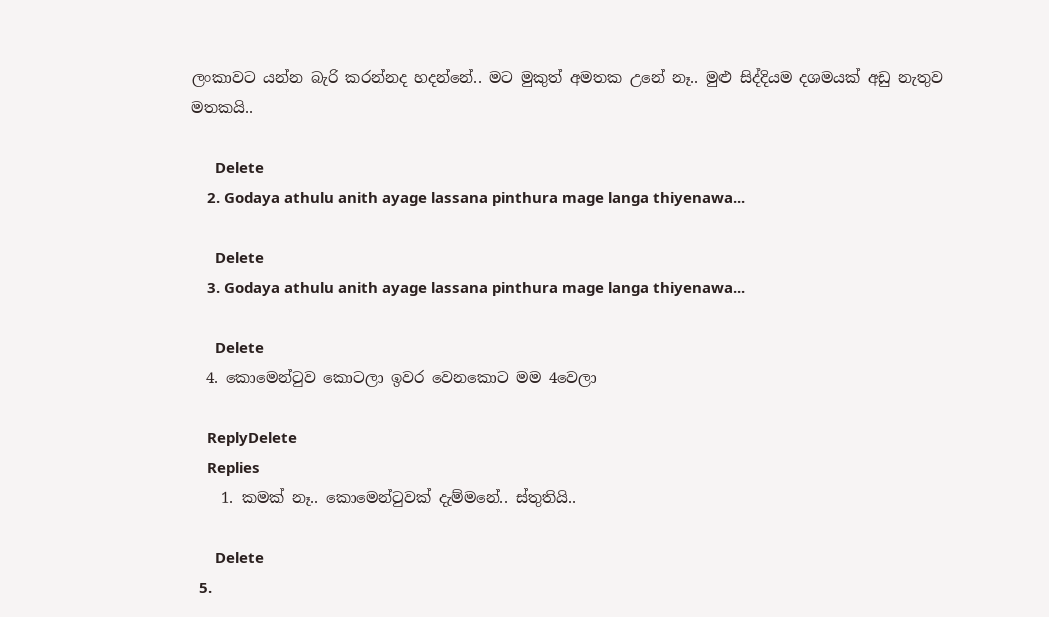ලංකාවට යන්න බැරි කරන්නද හදන්නේ.. මට මුකුත් අමතක උනේ නෑ.. මුළු සිද්දියම දශමයක් අඩු නැතුව මතකයි..

      Delete
    2. Godaya athulu anith ayage lassana pinthura mage langa thiyenawa...

      Delete
    3. Godaya athulu anith ayage lassana pinthura mage langa thiyenawa...

      Delete
  4. කොමෙන්ටුව කොටලා ඉවර වෙනකොට මම 4වෙලා

    ReplyDelete
    Replies
    1. කමක් නෑ.. කොමෙන්ටුවක් දැම්මනේ.. ස්තුතියි..

      Delete
  5.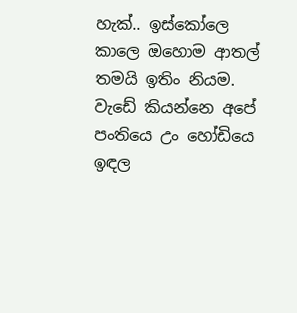හැක්.. ඉස්කෝලෙ කාලෙ ඔහොම ආතල් තමයි ඉතිං නියම. වැඩේ කියන්නෙ අපේ පංත‍ියෙ උං හෝඩියෙ ඉඳල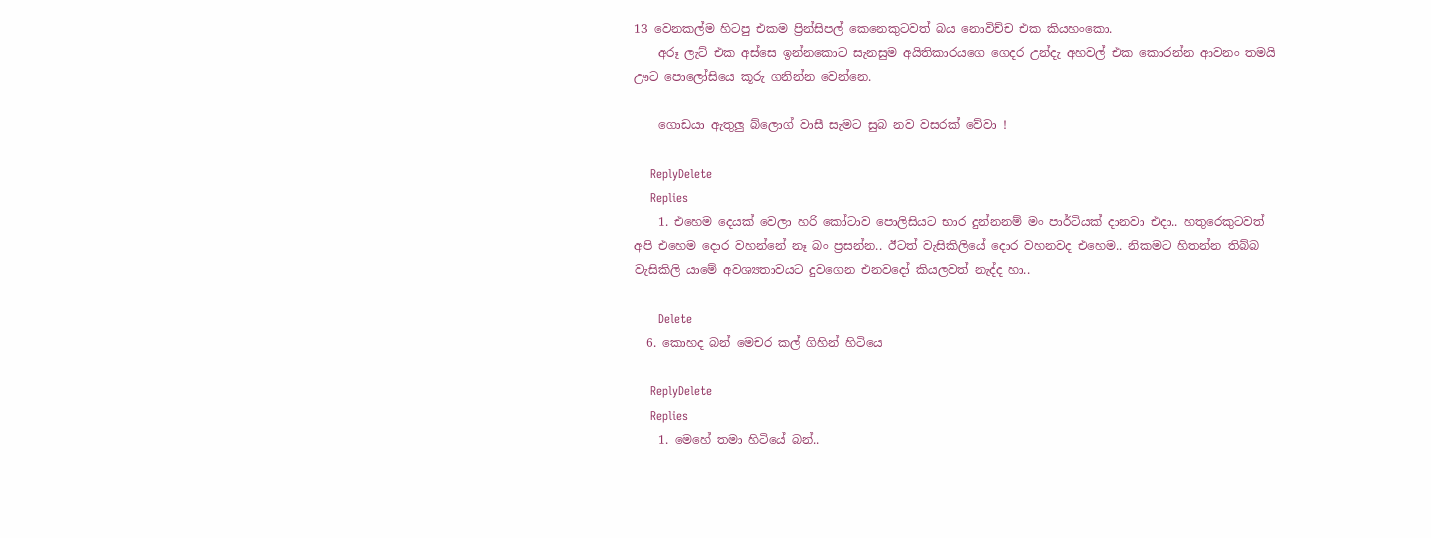13 වෙනකල්ම හිටපු එකම ප්‍රින්සිපල් කෙනෙකුටවත් බය නොවිච්ච එක කියහංකො.
    අරූ ලැට් එක අස්සෙ ඉන්නකොට සැනසුම අයිතිකාර‍යගෙ ගෙදර උන්දැ අහවල් එක කොරන්න ආවනං තමයි ඌට පොලෝසියෙ කූරු ගනින්න වෙන්නෙ.

    ගොඩයා ඇතුලු බ්ලොග් වාසී සැමට සුබ නව වසරක් වේවා !

    ReplyDelete
    Replies
    1. එහෙම දෙයක් වෙලා හරි කෝටාව පොලිසියට භාර දුන්නනම් මං පාර්ටියක් දානවා එදා.. හතුරෙකුටවත් අපි එහෙම දොර වහන්නේ නෑ බං ප්‍රසන්න.. ඊටත් වැසිකිලියේ දොර වහනවද එහෙම.. නිකමට හිතන්න තිබ්බ වැසිකිලි යාමේ අවශ්‍යතාවයට දුවගෙන එනවදෝ කියලවත් නැද්ද හා..

      Delete
  6. කොහද බන් මෙචර කල් ගිහින් හිටියෙ

    ReplyDelete
    Replies
    1. මෙහේ තමා හිටියේ බන්..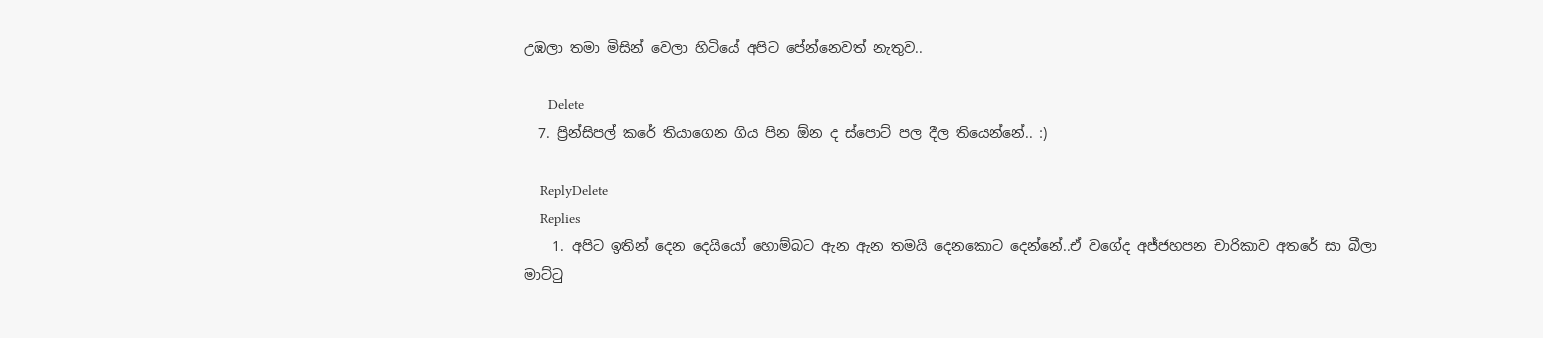උඹලා තමා මිසින් වෙලා හිටියේ අපිට පේන්නෙවත් නැතුව..

      Delete
  7. ප්‍රින්සිපල් කරේ තියාගෙන ගිය පින ඕන ද ස්පොට් පල දීල තියෙන්නේ.. :)

    ReplyDelete
    Replies
    1. අපිට ඉතින් දෙන දෙයියෝ හොම්බට ඇන ඇන තමයි දෙනකොට දෙන්නේ..ඒ වගේද අජ්ජහපන චාරිකාව අතරේ සා බීලා මාට්ටු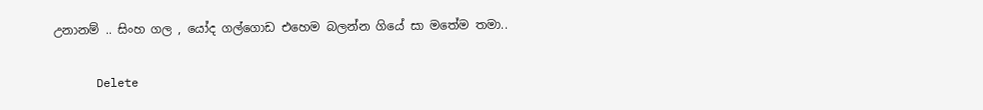උනානම් .. සිංහ ගල , යෝද ගල්ගොඩ එහෙම බලන්න ගියේ සා මතේම තමා..

      Delete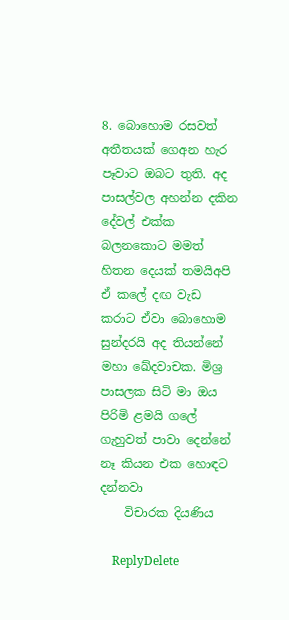8. බොහොම රසවත් අතීතයක් ගෙඅන හැර පෑවාට ඔබට තුති. අද පාසල්වල අහන්න දකින දේවල් එක්ක බලනකොට මමත් හිතන දෙයක් තමයිඅපි ඒ කලේ දඟ වැඩ කරාට ඒවා බොහොම සුන්දරයි අද තියන්නේ මහා ඛේදවාචක. මිශ්‍ර පාසලක සිටි මා ඔය පිරිමි ළමයි ගලේ ගැහුවත් පාවා දෙන්නේ නෑ කියන එක හොඳට දන්නවා
    විචාරක දියණිය

    ReplyDelete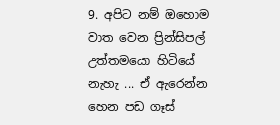9. අපිට නම් ඔහොම වාත වෙන ප්‍රින්සිපල් උත්තමයො හිටියේ නැහැ ... ඒ ඇරෙන්න හෙන පඩ ගෑස්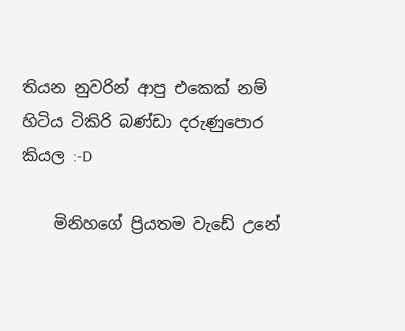තියන නුවරින් ආපු එකෙක් නම් හිටිය ටිකිරි බණ්ඩා දරුණුපොර කියල :-D

    මිනිහගේ ප්‍රියතම වැඩේ උනේ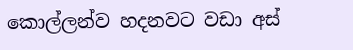කොල්ලන්ව හදනවට වඩා අස්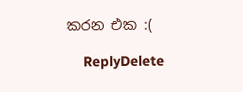කරන එක :(

    ReplyDelete